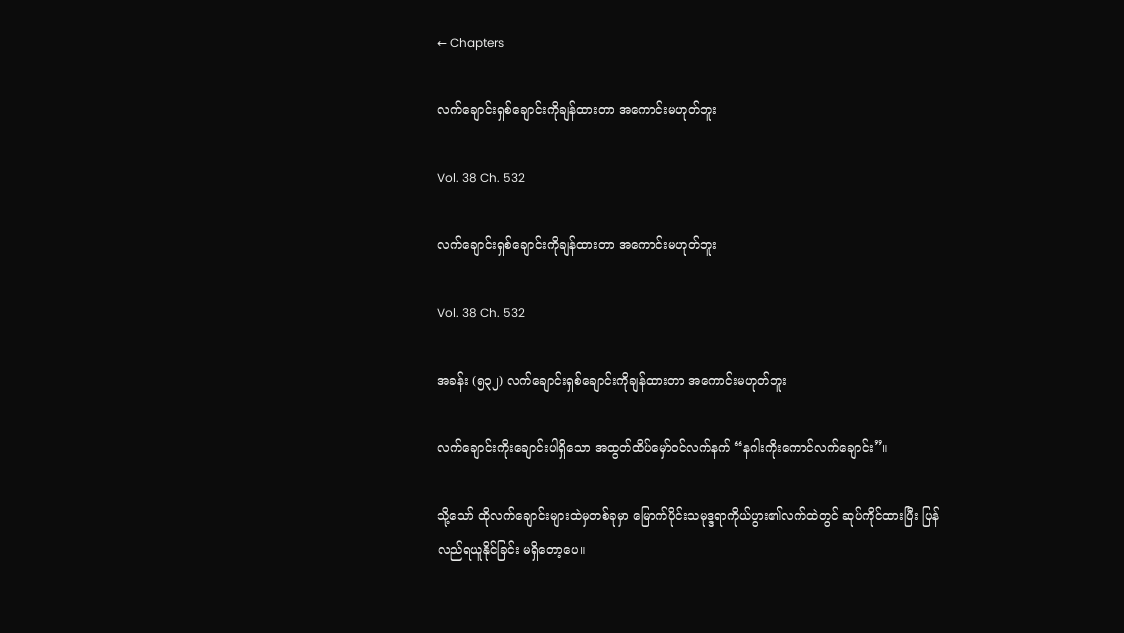← Chapters

လက်ချောင်းရှစ်ချောင်းကိုချန်ထားတာ အကောင်းမဟုတ်ဘူး

Vol. 38 Ch. 532

လက်ချောင်းရှစ်ချောင်းကိုချန်ထားတာ အကောင်းမဟုတ်ဘူး

Vol. 38 Ch. 532

အခန်း (၅၃၂) လက်ချောင်းရှစ်ချောင်းကိုချန်ထားတာ အကောင်းမဟုတ်ဘူး

လက်ချောင်းကိုးချောင်းပါရှိသော အထွတ်ထိပ်မှော်ဝင်လက်နက် “နဂါးကိုးကောင်လက်ချောင်း”။

သို့သော် ထိုလက်ချောင်းများထဲမှတစ်ခုမှာ မြောက်ပိုင်းသမုဒ္ဒရာကိုယ်ပွား၏လက်ထဲတွင် ဆုပ်ကိုင်ထားပြီး ပြန်လည်ရယူနိုင်ခြင်း မရှိတော့ပေ။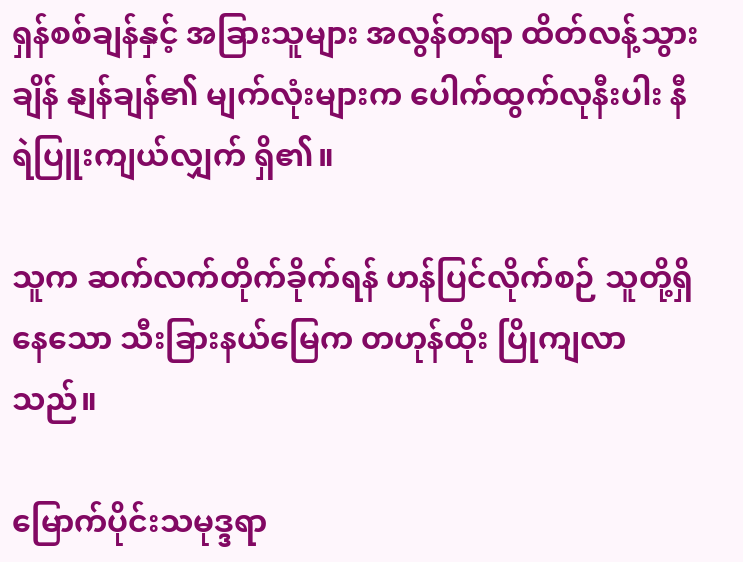ရှန်စစ်ချန်နှင့် အခြားသူများ အလွန်တရာ ထိတ်လန့်သွားချိန် နျန်ချန်၏ မျက်လုံးများက ပေါက်ထွက်လုနီးပါး နီရဲပြူးကျယ်လျှက် ရှိ၏။

သူက ဆက်လက်တိုက်ခိုက်ရန် ဟန်ပြင်လိုက်စဉ် သူတို့ရှိနေသော သီးခြားနယ်မြေက တဟုန်ထိုး ပြိုကျလာသည်။

မြောက်ပိုင်းသမုဒ္ဒရာ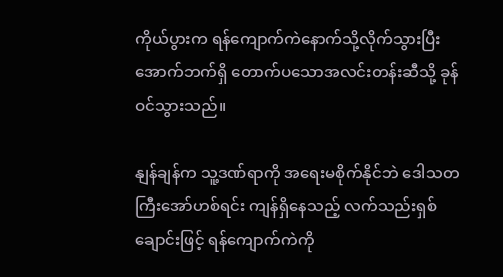ကိုယ်ပွားက ရန်ကျောက်ကဲနောက်သို့လိုက်သွားပြီး အောက်ဘက်ရှိ တောက်ပသောအလင်းတန်းဆီသို့ ခုန်ဝင်သွားသည်။

နျန်ချန်က သူ့ဒဏ်ရာကို အရေးမစိုက်နိုင်ဘဲ ‌ဒေါသတကြီးအော်ဟစ်ရင်း ကျန်ရှိနေသည့် လက်သည်းရှစ်ချောင်းဖြင့် ရန်ကျောက်ကဲကို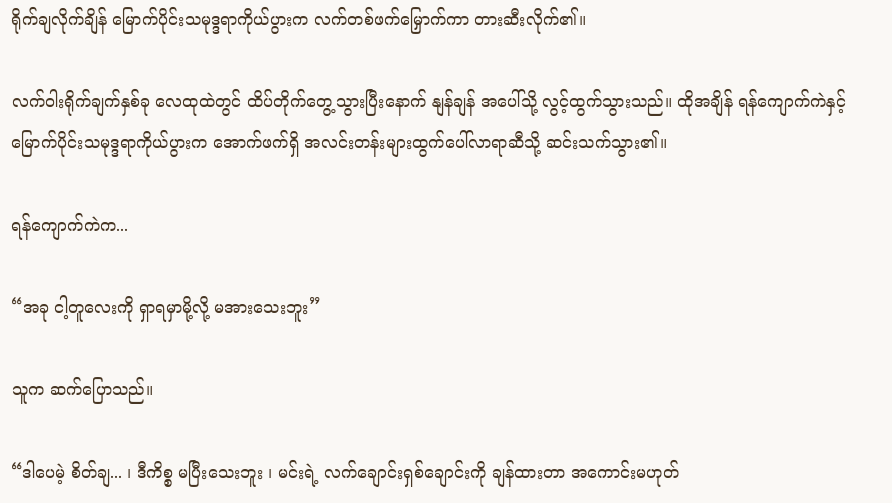ရိုက်ချလိုက်ချိန် မြောက်ပိုင်းသမုဒ္ဒရာကိုယ်ပွားက လက်တစ်ဖက်မြှောက်ကာ တားဆီးလိုက်၏။

လက်ဝါးရိုက်ချက်နှစ်ခု လေထုထဲတွင် ထိပ်တိုက်တွေ့သွားပြီးနောက် နျန်ချန် အပေါ်သို့ လွင့်ထွက်သွားသည်။ ထိုအချိန် ရန်ကျောက်ကဲနှင့် မြောက်ပိုင်းသမုဒ္ဒရာကိုယ်ပွားက အောက်ဖက်ရှိ အလင်းတန်းများထွက်ပေါ်လာရာဆီသို့ ဆင်းသက်သွား၏။

ရန်ကျောက်ကဲက...

“အခု ငါ့တူလေးကို ရှာရမှာမို့လို့ မအားသေးဘူး”

သူက ဆက်ပြောသည်။

“ဒါပေမဲ့ စိတ်ချ... ၊ ဒီကိစ္စ မပြီးသေးဘူး ၊ မင်းရဲ့ လက်ချောင်းရှစ်ချောင်းကို ချန်ထားတာ အကောင်းမဟုတ်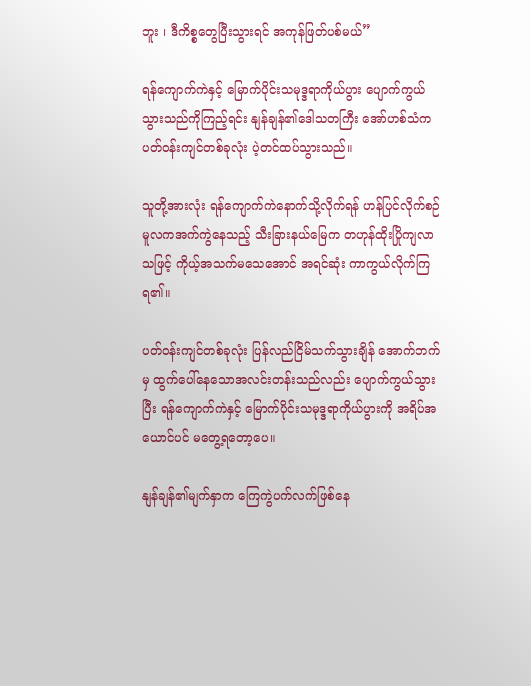ဘူး ၊ ဒီကိစ္စတွေပြီးသွားရင် အကုန်ဖြတ်ပစ်မယ်”

ရန်ကျောက်ကဲနှင့် မြောက်ပိုင်းသမုဒ္ဒရာကိုယ်ပွား ပျောက်ကွယ်သွားသည်ကိုကြည့်ရင်း နျန်ချန်၏ဒေါသတကြီး အော်ဟစ်သံက ပတ်ဝန်းကျင်တစ်ခုလုံး ပဲ့တင်ထပ်သွားသည်။

သူတို့အားလုံး ရန်ကျောက်ကဲနောက်သို့လိုက်ရန် ဟန်ပြင်လိုက်စဉ် မူလကအက်ကွဲနေသည့် သီးခြားနယ်မြေက တဟုန်ထိုးပြိုကျလာသဖြင့် ကိုယ့်အသက်မသေအောင် အရင်ဆုံး ကာကွယ်လိုက်ကြရ၏။

ပတ်ဝန်းကျင်တစ်ခုလုံး ပြန်လည်ငြိမ်သက်သွားချိန် အောက်ဘက်မှ ထွက်ပေါ်နေသောအလင်းတန်းသည်လည်း ပျောက်ကွယ်သွားပြီး ရန်ကျောက်ကဲနှင့် မြောက်ပိုင်းသမုဒ္ဒရာကိုယ်ပွားကို အရိပ်အယောင်ပင် မတွေ့ရတော့ပေ။

နျန်ချန်၏မျက်နှာက ကြေကွဲပက်လက်ဖြစ်နေ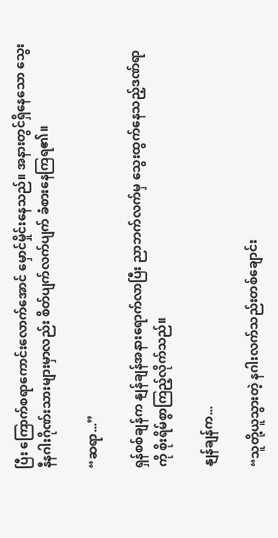ပြီး ကြောက်စရာကောင်းလောက်အောင် မှောင်မှိုင်းနေသည်။ အနားတွင်ရှိနေသော သွေးနီနဂါးဂိုဏ်းသားများမှာလည်း စိတ်ပျက်လက်ပျက် ခံစားနေကြရ၏။

“ဆရာ...”

ရှန်စစ်ချန်က နျန်ချန်အနားရောက်လာပြီး ညာဘက်လက်မှ သွေးထွက်နေသည့်ဒဏ်ရာကို စိုးရိမ်စွာကြည့်လိုက်သည်။

နျန်ချန်က...

“သူတို့ယူသွားတဲ့ နဂါးလက်သည်းတစ်ချောင်း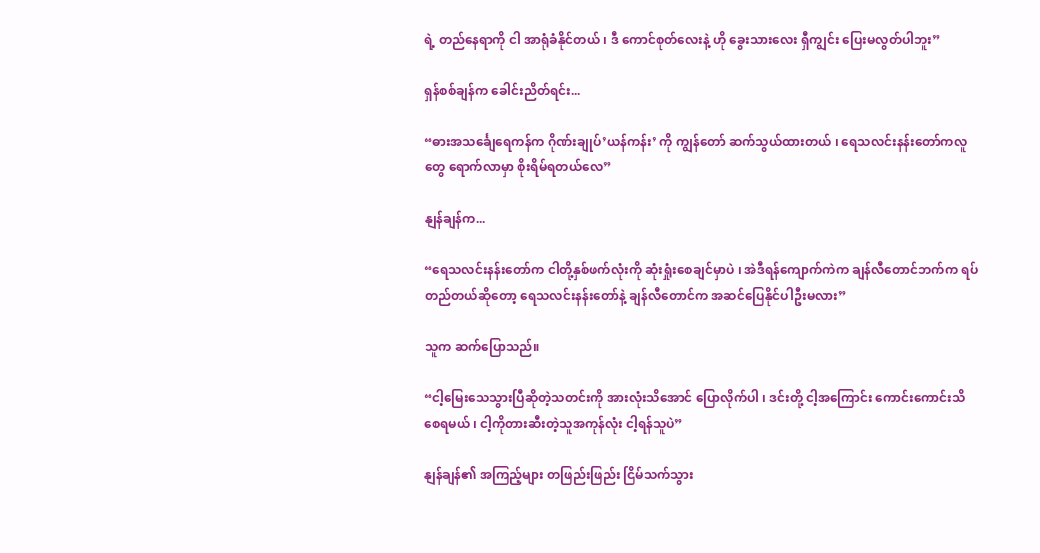ရဲ့ တည်နေရာကို ငါ အာရုံခံနိုင်တယ် ၊ ဒီ ကောင်စုတ်လေးနဲ့ ဟို ခွေးသားလေး ရှီကျွင်း ပြေးမလွတ်ပါဘူး”

ရှန်စစ်ချန်က ခေါင်းညိတ်ရင်း...

“ဓားအသင်္ချေရေကန်က ဂိုဏ်းချုပ်’ယန်ကန်း’ ကို ကျွန်တော် ဆက်သွယ်ထားတယ် ၊ ရေသလင်းနန်းတော်ကလူတွေ ရောက်လာမှာ စိုးရိမ်ရတယ်လေ”

နျန်ချန်က...

“ရေသလင်းနန်းတော်က ငါတို့နှစ်ဖက်လုံးကို ဆုံးရှုံးစေချင်မှာပဲ ၊ အဲဒီရန်ကျောက်ကဲက ချန်လီတောင်ဘက်က ရပ်တည်တယ်ဆိုတော့ ရေသလင်းနန်းတော်နဲ့ ချန်လီတောင်က အဆင်ပြေနိုင်ပါဦးမလား”

သူက ဆက်ပြောသည်။

“ငါ့မြေးသေသွားပြီဆိုတဲ့သတင်းကို အားလုံးသိအောင် ပြောလိုက်ပါ ၊ ဒင်းတို့ ငါ့အကြောင်း ကောင်းကောင်းသိစေရမယ် ၊ ငါ့ကိုတားဆီးတဲ့သူအကုန်လုံး ငါ့ရန်သူပဲ”

နျန်ချန်၏ အကြည့်များ တဖြည်းဖြည်း ငြိမ်သက်သွား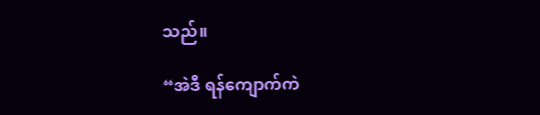သည်။

“အဲဒီ ရန်ကျောက်ကဲ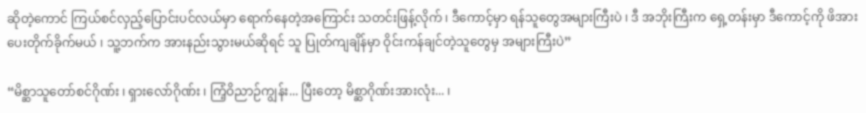ဆိုတဲ့ကောင် ကြယ်စင်လှည့်ပြောင်းပင်လယ်မှာ ရောက်နေတဲ့အကြောင်း သတင်းဖြန့်လိုက် ၊ ဒီကောင့်မှာ ရန်သူတွေအများကြီးပဲ ၊ ဒီ အဘိုးကြီးက ရှေ့တန်းမှာ ဒီကောင့်ကို ဖိအားပေးတိုက်ခိုက်မယ် ၊ သူ့ဘက်က အားနည်းသွားမယ်ဆိုရင် သူ ပြုတ်ကျချိန်မှာ ဝိုင်းကန်ချင်တဲ့သူတွေမှ အများကြီးပဲ”

“မိစ္ဆာသူတော်စင်ဂိုဏ်း ၊ ရှားလော်ဂိုဏ်း ၊ ကြံ့ဝိညာဉ်ကျွန်း... ပြီးတော့ မိစ္ဆာဂိုဏ်းအားလုံး... ၊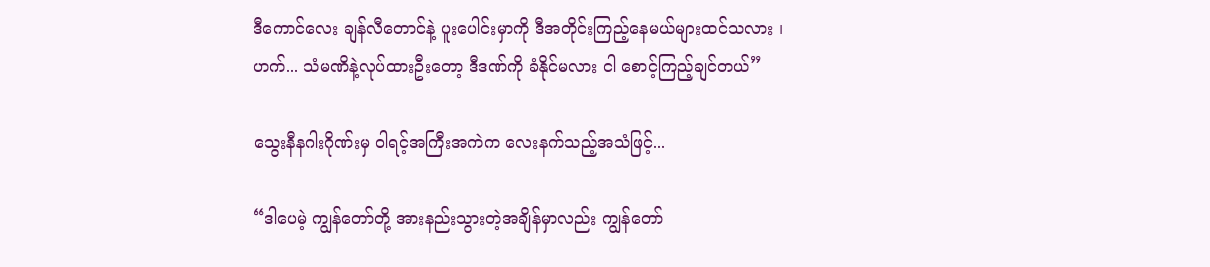ဒီကောင်လေး ချန်လီတောင်နဲ့ ပူးပေါင်းမှာကို ဒီအတိုင်းကြည့်နေမယ်များထင်သလား ၊ ဟက်... သံမဏိနဲ့လုပ်ထားဦးတော့ ဒီဒဏ်ကို ခံနိုင်မလား ငါ စောင့်ကြည့်ချင်တယ်”

သွေးနီနဂါးဂိုဏ်းမှ ဝါရင့်အကြီးအကဲက လေးနက်သည့်အသံဖြင့်...

“ဒါပေမဲ့ ကျွန်တော်တို့ အားနည်းသွားတဲ့အချိန်မှာလည်း ကျွန်တော်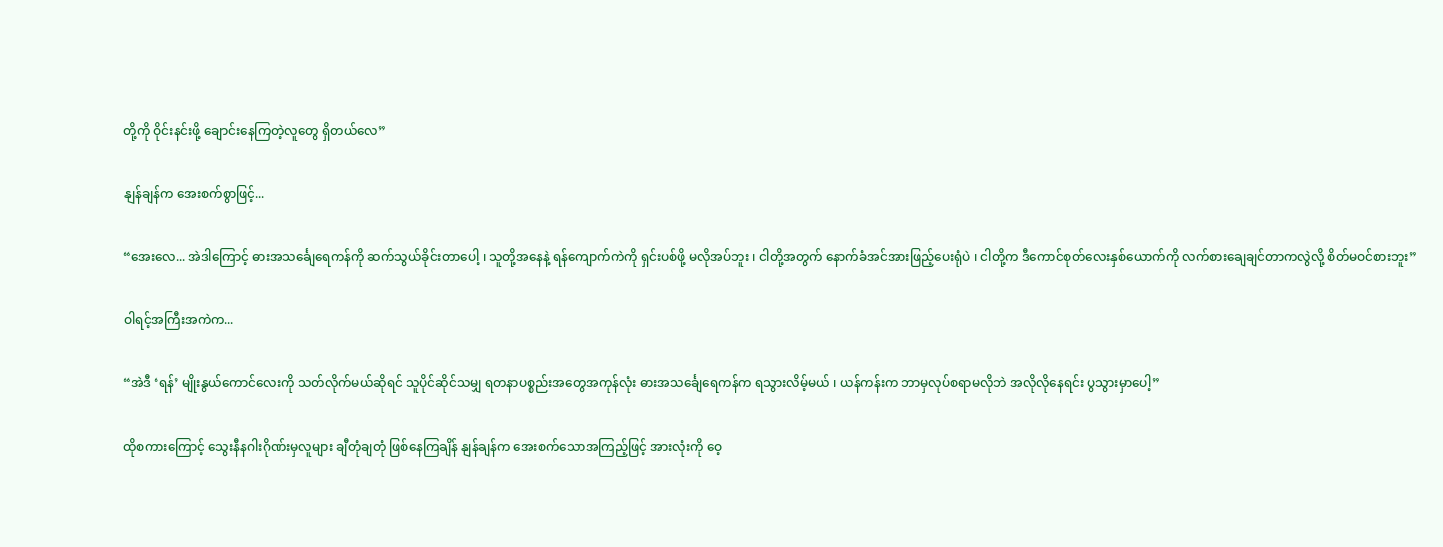တို့ကို ဝိုင်းနင်းဖို့ ချောင်းနေကြတဲ့လူတွေ ရှိတယ်လေ”

နျန်ချန်က အေးစက်စွာဖြင့်...

“အေးလေ... အဲဒါကြောင့် ဓားအသင်္ချေရေကန်ကို ဆက်သွယ်ခိုင်းတာပေါ့ ၊ သူတို့အနေနဲ့ ရန်ကျောက်ကဲကို ရှင်းပစ်ဖို့ မလိုအပ်ဘူး ၊ ငါတို့အတွက် နောက်ခံအင်အားဖြည့်ပေးရုံပဲ ၊ ငါတို့က ဒီကောင်စုတ်လေးနှစ်ယောက်ကို လက်စားချေချင်တာကလွဲလို့ စိတ်မဝင်စားဘူး”

ဝါရင့်အကြီးအကဲက...

“အဲဒီ ‘ရန်’ မျိုးနွယ်ကောင်လေးကို သတ်လိုက်မယ်ဆိုရင် သူပိုင်ဆိုင်သမျှ ရတနာပစ္စည်းအတွေအကုန်လုံး ဓားအသင်္ချေရေကန်က ရသွားလိမ့်မယ် ၊ ယန်ကန်းက ဘာမှလုပ်စရာမလိုဘဲ အလိုလိုနေရင်း ပွသွားမှာပေါ့”

ထိုစကားကြောင့် သွေးနီနဂါးဂိုဏ်းမှလူများ ချီတုံချတုံ ဖြစ်နေကြချိန် နျန်ချန်က အေးစက်သောအကြည့်ဖြင့် အားလုံးကို ဝေ့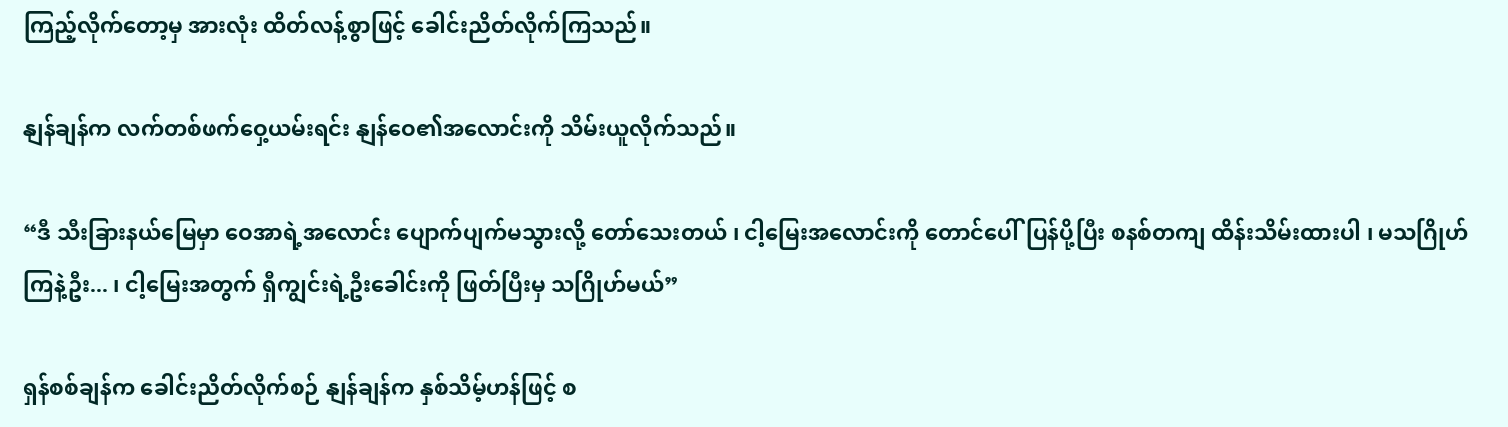ကြည့်လိုက်တော့မှ အားလုံး ထိတ်လန့်စွာဖြင့် ခေါင်းညိတ်လိုက်ကြသည်။

နျန်ချန်က လက်တစ်ဖက်ဝှေ့ယမ်းရင်း နျန်ဝေ၏အလောင်းကို သိမ်းယူလိုက်သည်။

“ဒီ သီးခြားနယ်မြေမှာ ဝေအာရဲ့အလောင်း ပျောက်ပျက်မသွားလို့ တော်သေးတယ် ၊ ငါ့မြေးအလောင်းကို တောင်ပေါ်ပြန်ပို့ပြီး စနစ်တကျ ထိန်းသိမ်းထားပါ ၊ မသဂြိုဟ်ကြနဲ့ဦး... ၊ ငါ့မြေးအတွက် ရှီကျွင်းရဲ့ဦးခေါင်းကို ဖြတ်ပြီးမှ သဂြိုဟ်မယ်”

ရှန်စစ်ချန်က ခေါင်းညိတ်လိုက်စဉ် နျန်ချန်က နှစ်သိမ့်ဟန်ဖြင့် စ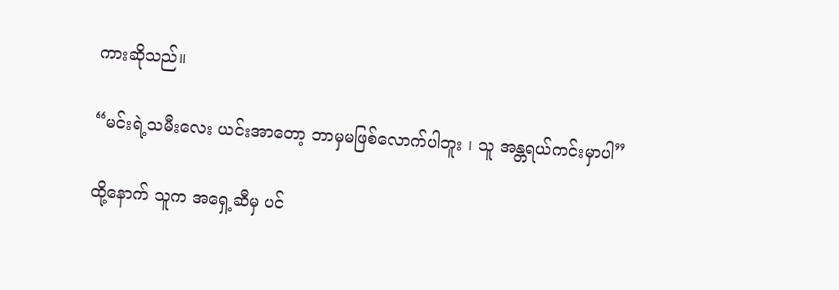ကားဆိုသည်။

“မင်းရဲ့သမီးလေး ယင်းအာတော့ ဘာမှမဖြစ်လောက်ပါဘူး ၊ သူ အန္တရယ်ကင်းမှာပါ”

ထို့နောက် သူက အရှေ့ဆီမှ ပင်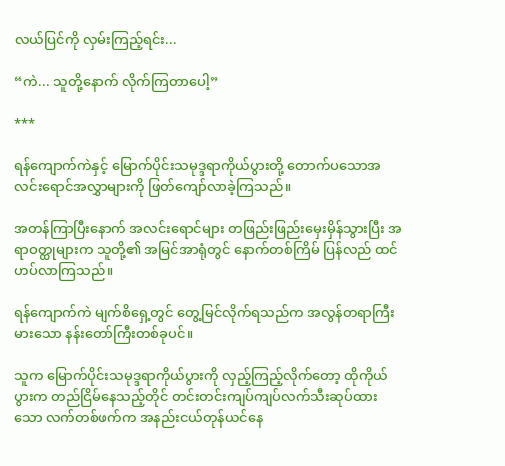လယ်ပြင်ကို လှမ်းကြည့်ရင်း...

“ကဲ... သူတို့နောက် လိုက်ကြတာပေါ့”

***

ရန်ကျောက်ကဲနှင့် မြောက်ပိုင်းသမုဒ္ဒရာကိုယ်ပွားတို့ တောက်ပသောအလင်းရောင်အလွှာများကို ဖြတ်ကျော်လာခဲ့ကြသည်။

အတန်ကြာပြီးနောက် အလင်းရောင်များ တဖြည်းဖြည်းမှေးမှိန်သွားပြီး အရာဝတ္ထုများက သူတို့၏ အမြင်အာရုံတွင် နောက်တစ်ကြိမ် ပြန်လည် ထင်ဟပ်လာကြသည်။

ရန်ကျောက်ကဲ မျက်စိရှေ့တွင် တွေ့မြင်လိုက်ရသည်က အလွန်တရာကြီးမားသော နန်းတော်ကြီးတစ်ခုပင်။

သူက မြောက်ပိုင်းသမုဒ္ဒရာကိုယ်ပွားကို လှည့်ကြည့်လိုက်တော့ ထိုကိုယ်ပွားက တည်ငြိမ်နေသည့်တိုင် တင်းတင်းကျပ်ကျပ်လက်သီးဆုပ်ထားသော လက်တစ်ဖက်က အနည်းငယ်တုန်ယင်နေ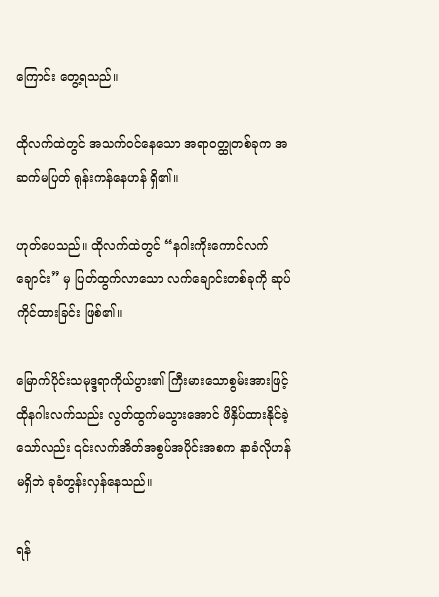ကြောင်း တွေ့ရသည်။

ထိုလက်ထဲတွင် အသက်ဝင်နေသော အရာဝတ္ထုတစ်ခုက အဆက်မပြတ် ရုန်းကန်နေဟန် ရှိ၏။

ဟုတ်ပေသည်။ ထိုလက်ထဲတွင် “နဂါးကိုးကောင်လက်ချောင်း” မှ ပြတ်ထွက်လာသော လက်ချောင်းတစ်ခုကို ဆုပ်ကိုင်ထားခြင်း ဖြစ်၏။

မြောက်ပိုင်းသမုဒ္ဒရာကိုယ်ပွား၏ ကြီးမားသောစွမ်းအားဖြင့် ထိုနဂါးလက်သည်း လွတ်ထွက်မသွားအောင် ဖိနှိပ်ထားနိုင်ခဲ့သော်လည်း ၎င်းလက်အိတ်အစွပ်အပိုင်းအစက နာခံလိုဟန်မရှိဘဲ ခုခံတွန်းလှန်နေသည်။

ရန်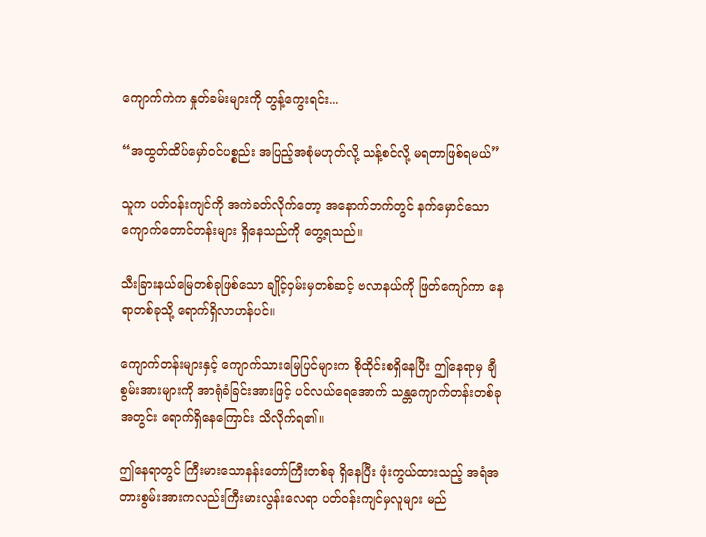ကျောက်ကဲက နှုတ်ခမ်းများကို တွန့်ကွေးရင်း...

“အထွတ်ထိပ်မှော်ဝင်ပစ္စည်း အပြည့်အစုံမဟုတ်လို့ သန့်စင်လို့ မရတာဖြစ်ရမယ်”

သူက ပတ်ဝန်းကျင်ကို အကဲခတ်လိုက်တော့ အနောက်ဘက်တွင် နက်မှောင်သော ကျောက်တောင်တန်းများ ရှိနေသည်ကို တွေ့ရသည်။

သီးခြားနယ်မြေတစ်ခုဖြစ်သော ချိုင့်ဝှမ်းမှတစ်ဆင့် ဗလာနယ်ကို ဖြတ်ကျော်ကာ နေရာတစ်ခုသို့ ရောက်ရှိလာဟန်ပင်။

ကျောက်တန်းများနှင့် ကျောက်သားမြေပြင်များက စိုထိုင်းစရှိနေပြီး ဤနေရာမှ ချီစွမ်းအားများကို အာရုံခံခြင်းအားဖြင့် ပင်လယ်ရေအောက် သန္တ‌ကျောက်တန်းတစ်ခုအတွင်း ရောက်ရှိနေကြောင်း သိလိုက်ရ၏။

ဤနေရာတွင် ကြီးမားသောနန်းတော်ကြီးတစ်ခု ရှိနေပြီး ဖုံးကွယ်ထားသည့် အရံအတားစွမ်းအားကလည်းကြီးမားလွန်းလေရာ ပတ်ဝန်းကျင်မှလူများ မည်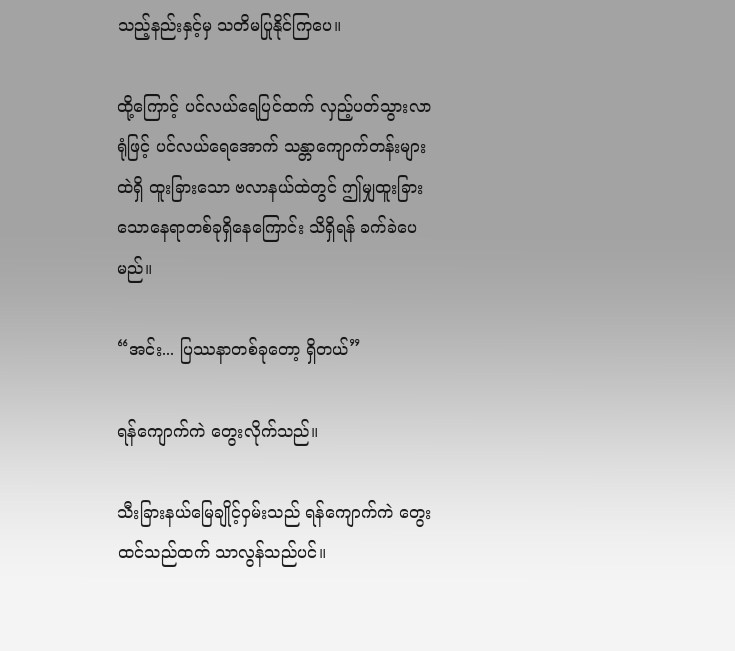သည့်နည်းနှင့်မှ သတိမပြုနိုင်ကြပေ။

ထို့ကြောင့် ပင်လယ်ရေပြင်ထက် လှည့်ပတ်သွားလာရုံဖြင့် ပင်လယ်ရေအောက် သန္တာကျောက်တန်းများထဲရှိ ထူးခြားသော ဗလာနယ်ထဲတွင် ဤမျှထူးခြားသောနေရာတစ်ခုရှိနေကြောင်း သိရှိရန် ခက်ခဲပေမည်။

“အင်း... ပြဿနာတစ်ခုတော့ ရှိတယ်”

ရန်ကျောက်ကဲ တွေးလိုက်သည်။

သီးခြားနယ်မြေချိုင့်ဝှမ်းသည် ရန်ကျောက်ကဲ တွေးထင်သည်ထက် သာလွန်သည်ပင်။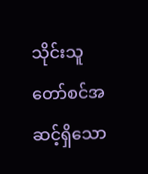သိုင်းသူတော်စင်အဆင့်ရှိသော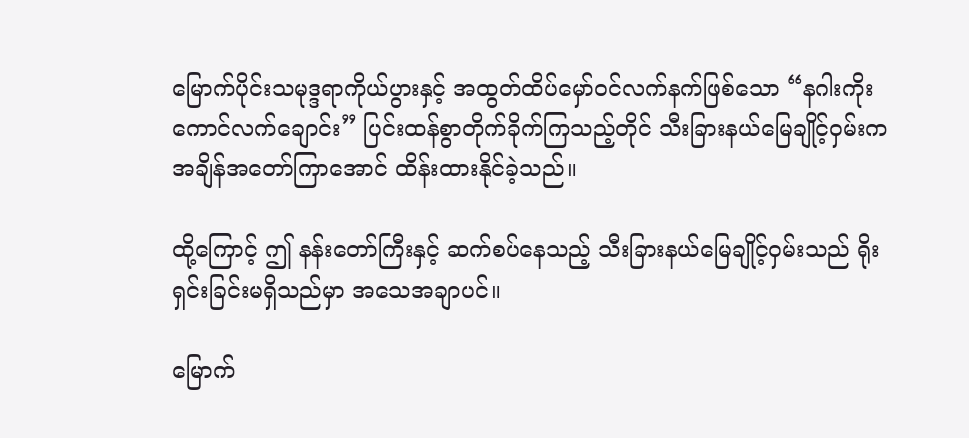မြောက်ပိုင်းသမုဒ္ဒရာကိုယ်ပွားနှင့် အထွတ်ထိပ်မှော်ဝင်လက်နက်ဖြစ်သော “နဂါးကိုးကောင်လက်ချောင်း” ပြင်းထန်စွာတိုက်ခိုက်ကြသည့်တိုင် သီးခြားနယ်မြေချိုင့်ဝှမ်းက အချိန်အတော်ကြာအောင် ထိန်းထားနိုင်ခဲ့သည်။

ထို့ကြောင့် ဤ နန်းတော်ကြီးနှင့် ဆက်စပ်နေသည့် သီးခြားနယ်မြေချိုင့်ဝှမ်းသည် ရိုးရှင်းခြင်းမရှိသည်မှာ အသေအချာပင်။

မြောက်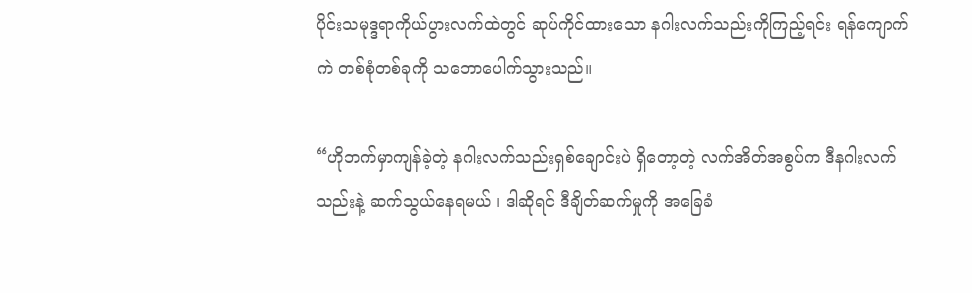ပိုင်းသမုဒ္ဒရာကိုယ်ပွားလက်ထဲတွင် ဆုပ်ကိုင်ထားသော နဂါးလက်သည်းကိုကြည့်ရင်း ရန်ကျောက်ကဲ တစ်စုံတစ်ခုကို သဘောပေါက်သွားသည်။

“ဟိုဘက်မှာကျန်ခဲ့တဲ့ နဂါးလက်သည်းရှစ်ချောင်းပဲ ရှိတော့တဲ့ လက်အိတ်အစွပ်က ဒီနဂါးလက်သည်းနဲ့ ဆက်သွယ်နေရမယ် ၊ ဒါဆိုရင် ဒီချိတ်ဆက်မှုကို အခြေခံ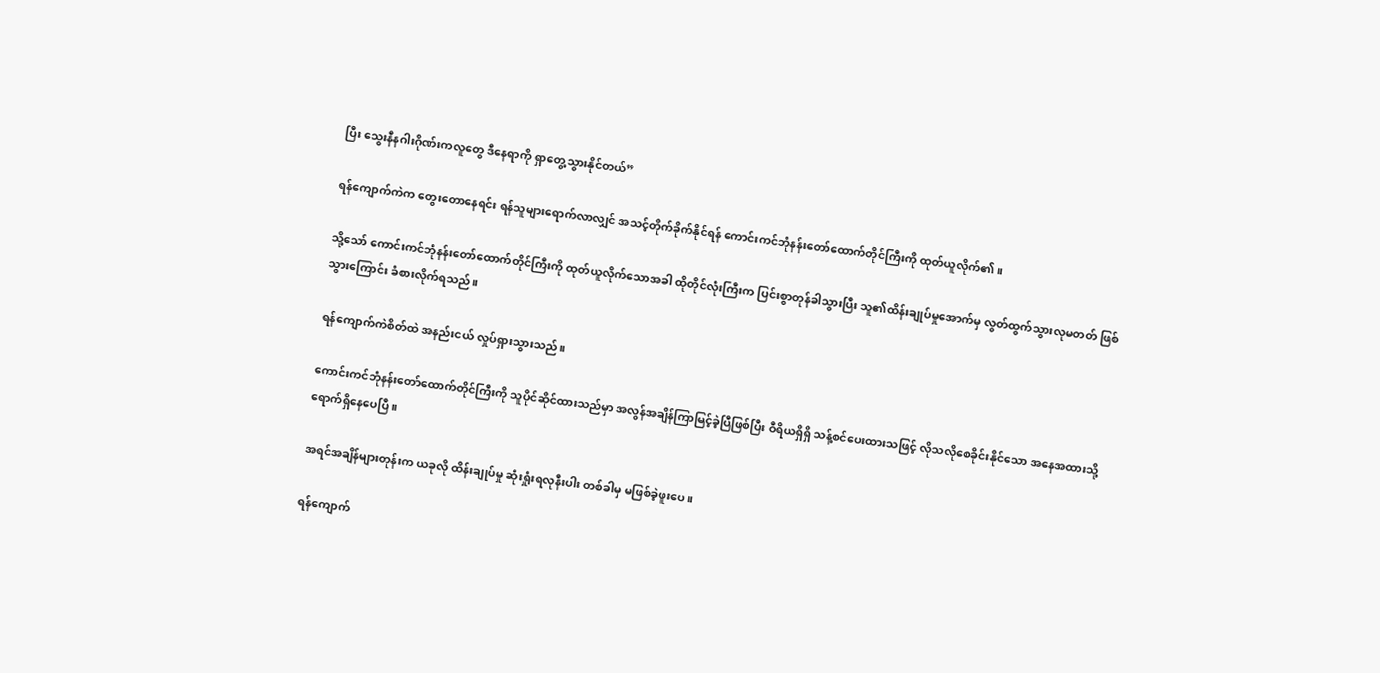ပြီး သွေးနီနဂါးဂိုဏ်းကလူတွေ ဒီနေရာကို ရှာတွေ့သွားနိုင်တယ်”

ရန်ကျောက်ကဲက တွေးတောနေရင်း ရန်သူများရောက်လာလျှင် အသင့်တိုက်ခိုက်နိုင်ရန် ကောင်းကင်ဘုံနန်းတော်ထောက်တိုင်ကြီးကို ထုတ်ယူလိုက်၏။

သို့သော် ကောင်းကင်ဘုံနန်းတော်ထောက်တိုင်ကြီးကို ထုတ်ယူလိုက်သောအခါ ထိုတိုင်လုံးကြီးက ပြင်းစွာတုန်ခါသွားပြီး သူ၏ထိန်းချုပ်မှုအောက်မှ လွတ်ထွက်သွားလုမတတ် ဖြစ်သွားကြောင်း ခံစားလိုက်ရသည်။

ရန်ကျောက်ကဲစိတ်ထဲ အနည်းငယ် လှုပ်ရှားသွားသည်။

ကောင်းကင်ဘုံနန်းတော်ထောက်တိုင်ကြီးကို သူပိုင်ဆိုင်ထားသည်မှာ အလွန်အချိန်ကြာမြင့်ခဲ့ပြီဖြစ်ပြီး ဝီရိယရှိရှိ သန့်စင်ပေးထားသဖြင့် လိုသလိုစေခိုင်းနိုင်သော အနေအထားသို့ ရောက်ရှိနေပေပြီ။

အရင်အချိန်များတုန်းက ယခုလို ထိန်းချုပ်မှု ဆုံးရှုံးရလုနီးပါး တစ်ခါမှ မဖြစ်ခဲ့ဖူးပေ။

ရန်ကျောက်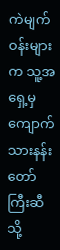ကဲမျက်ဝန်းများက သူ့အရှေ့မှ ကျောက်သားနန်းတော်ကြီးဆီသို့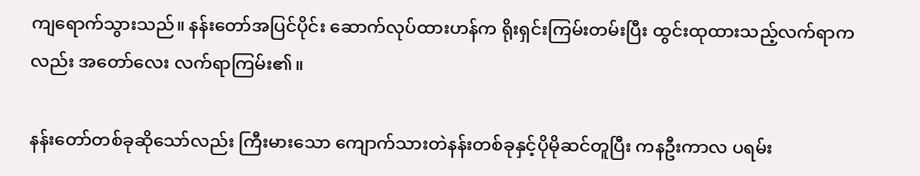ကျရောက်သွားသည်။ နန်းတော်အပြင်ပိုင်း ဆောက်လုပ်ထားဟန်က ရိုးရှင်းကြမ်းတမ်းပြီး ထွင်းထုထားသည့်လက်ရာကလည်း အတော်လေး လက်ရာကြမ်း၏။

နန်းတော်တစ်ခုဆိုသော်လည်း ကြီးမားသော ကျောက်သားတဲနန်းတစ်ခုနှင့်ပိုမိုဆင်တူပြီး ကနဦးကာလ ပရမ်း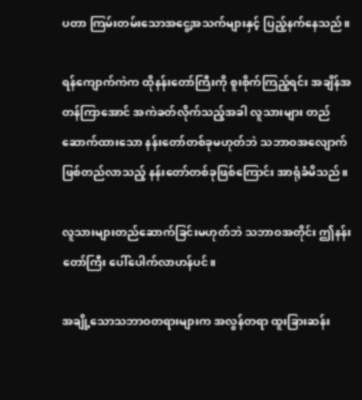ပတာ ကြမ်းတမ်းသောအငွေ့အသက်များနှင့် ပြည့်နက်နေသည်။

ရန်ကျောက်ကဲက ထိုနန်းတော်ကြီးကို စူးစိုက်ကြည့်ရင်း အချိန်အတန်ကြာအောင် အကဲခတ်လိုက်သည့်အခါ လူသားများ တည်ဆောက်ထားသော နန်းတော်တစ်ခုမဟုတ်ဘဲ သဘာဝအလျောက် ဖြစ်တည်လာသည့် နန်းတော်တစ်ခုဖြစ်ကြောင်း အာရုံခံမိသည်။

လူသားများတည်ဆောက်ခြင်းမဟုတ်ဘဲ သဘာဝအတိုင်း ဤနန်းတော်ကြီး ပေါ်ပေါက်လာဟန်ပင်။

အချို့သောသဘာဝတရားများက အလွန်တရာ ထူးခြားဆန်း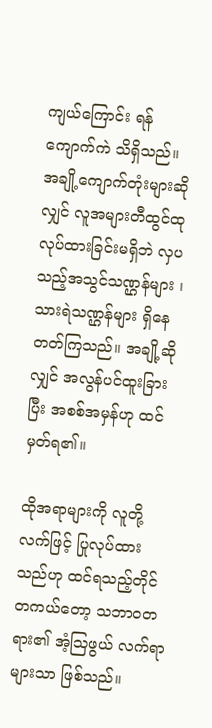ကျယ်ကြောင်း ရန်ကျောက်ကဲ သိရှိသည်။ အချို့ကျောက်တုံးများဆိုလျှင် လူအများတီထွင်ထုလုပ်ထားခြင်းမရှိဘဲ လှပသည့်အသွင်သဏ္ဌန်များ ၊ သားရဲသဏ္ဌန်များ ရှိနေတတ်ကြသည်။ အချို့ဆိုလျှင် အလွန်ပင်ထူးခြားပြီး အစစ်အမှန်ဟု ထင်မှတ်ရ၏။

ထိုအရာများကို လူတို့လက်ဖြင့် ပြုလုပ်ထားသည်ဟု ထင်ရသည့်တိုင် တကယ်တော့ သဘာဝတရား၏ အံ့သြဖွယ် လက်ရာများသာ ဖြစ်သည်။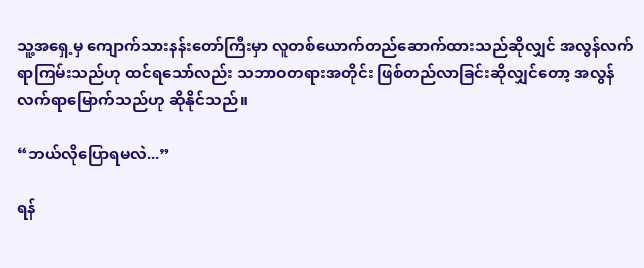သူ့အရှေ့မှ ကျောက်သားနန်းတော်ကြီးမှာ လူတစ်ယောက်တည်ဆောက်ထားသည်ဆိုလျှင် အလွန်လက်ရာကြမ်းသည်ဟု ထင်ရသော်လည်း သဘာဝတရားအတိုင်း ဖြစ်တည်လာခြင်းဆိုလျှင်တော့ အလွန်လက်ရာမြောက်သည်ဟု ဆိုနိုင်သည်။

“ဘယ်လိုပြောရမလဲ...”

ရန်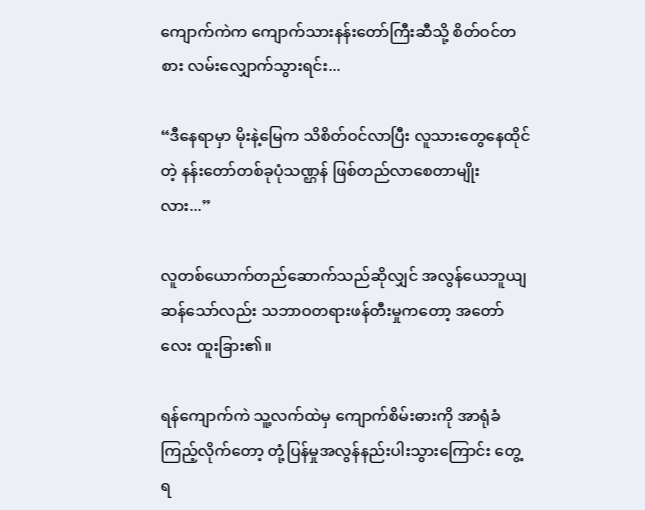ကျောက်ကဲက ကျောက်သားနန်းတော်ကြီးဆီသို့ စိတ်ဝင်တစား လမ်းလျှောက်သွားရင်း...

“ဒီနေရာမှာ မိုးနဲ့မြေက သိစိတ်ဝင်လာပြီး လူသားတွေနေထိုင်တဲ့ နန်းတော်တစ်ခုပုံသဏ္ဌန် ဖြစ်တည်လာစေတာမျိုးလား...”

လူတစ်ယောက်တည်ဆောက်သည်ဆိုလျှင် အလွန်ယေဘူယျဆန်သော်လည်း သဘာဝတရားဖန်တီးမှုကတော့ အတော်လေး ထူးခြား၏။

ရန်ကျောက်ကဲ သူ့လက်ထဲမှ ကျောက်စိမ်းဓားကို အာရုံခံကြည့်လိုက်တော့ တုံ့ပြန်မှုအလွန်နည်းပါးသွားကြောင်း တွေ့ရ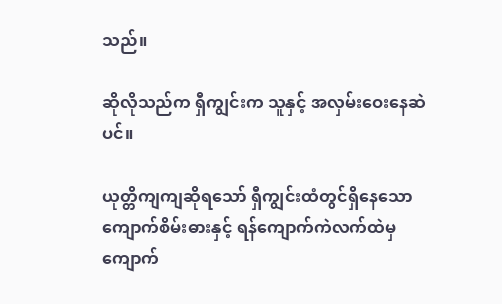သည်။

ဆိုလိုသည်က ရှီကျွင်းက သူနှင့် အလှမ်းဝေးနေဆဲပင်။

ယုတ္တိကျကျဆိုရသော် ရှီကျွင်းထံတွင်ရှိနေသော ကျောက်စိမ်းဓားနှင့် ရန်ကျောက်ကဲလက်ထဲမှ ကျောက်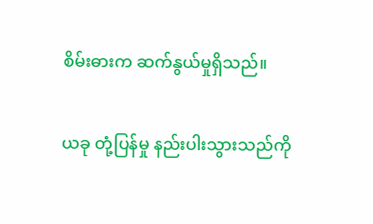စိမ်းဓားက ဆက်နွယ်မှုရှိသည်။

ယခု တုံ့ပြန်မှု နည်းပါးသွားသည်ကို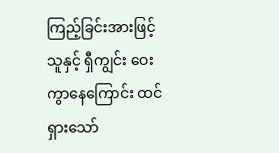ကြည့်ခြင်းအားဖြင့် သူနှင့် ရှီကျွင်း ဝေးကွာနေကြောင်း ထင်ရှားသော်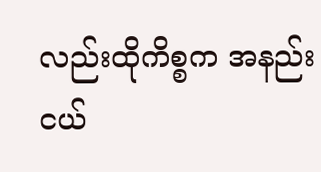လည်းထိုကိစ္စက အနည်းငယ်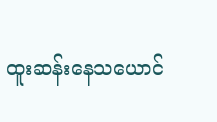ထူးဆန်းနေသယောင်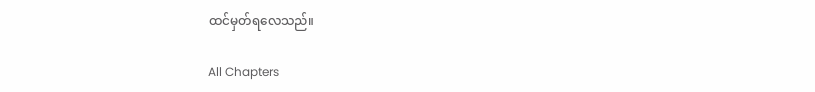ထင်မှတ်ရလေသည်။

All Chapters